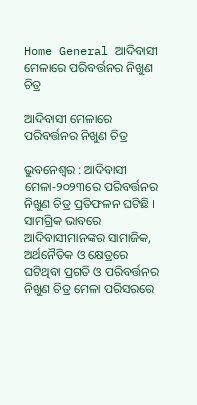Home General ଆଦିବାସୀ ମେଳାରେ ପରିବର୍ତ୍ତନର ନିଖୁଣ ଚିତ୍ର

ଆଦିବାସୀ ମେଳାରେ ପରିବର୍ତ୍ତନର ନିଖୁଣ ଚିତ୍ର

ଭୁବନେଶ୍ୱର : ଆଦିବାସୀ ମେଳା-୨୦୨୩ରେ ପରିବର୍ତ୍ତନର ନିଖୁଣ ଚିତ୍ର ପ୍ରତିଫଳନ ଘଟିଛି । ସାମଗ୍ରିକ ଭାବରେ ଆଦିବାସୀମାନଙ୍କର ସାମାଜିକ, ଅର୍ଥନୈତିକ ଓ କ୍ଷେତ୍ରରେ ଘଟିଥିବା ପ୍ରଗତି ଓ ପରିବର୍ତ୍ତନର ନିଖୁଣ ଚିତ୍ର ମେଳା ପରିସରରେ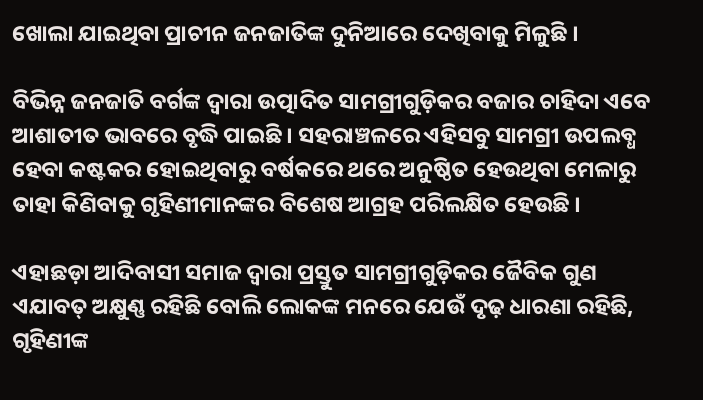ଖୋଲା ଯାଇଥିବା ପ୍ରାଚୀନ ଜନଜାତିଙ୍କ ଦୁନିଆରେ ଦେଖିବାକୁ ମିଳୁଛି ।

ବିଭିନ୍ନ ଜନଜାତି ବର୍ଗଙ୍କ ଦ୍ୱାରା ଉତ୍ପାଦିତ ସାମଗ୍ରୀଗୁଡ଼ିକର ବଜାର ଚାହିଦା ଏବେ ଆଶାତୀତ ଭାବରେ ବୃଦ୍ଧି ପାଇଛି । ସହରାଞ୍ଚଳରେ ଏହିସବୁ ସାମଗ୍ରୀ ଉପଲବ୍ଧ ହେବା କଷ୍ଟକର ହୋଇଥିବାରୁ ବର୍ଷକରେ ଥରେ ଅନୁଷ୍ଠିତ ହେଉଥିବା ମେଳାରୁ ତାହା କିଣିବାକୁ ଗୃହିଣୀମାନଙ୍କର ବିଶେଷ ଆଗ୍ରହ ପରିଲକ୍ଷିତ ହେଉଛି ।

ଏହାଛଡ଼ା ଆଦିବାସୀ ସମାଜ ଦ୍ୱାରା ପ୍ରସ୍ତୁତ ସାମଗ୍ରୀଗୁଡ଼ିକର ଜୈବିକ ଗୁଣ ଏଯାବତ୍‌ ଅକ୍ଷୁଣ୍ଣ ରହିଛି ବୋଲି ଲୋକଙ୍କ ମନରେ ଯେଉଁ ଦୃଢ଼ ଧାରଣା ରହିଛି, ଗୃହିଣୀଙ୍କ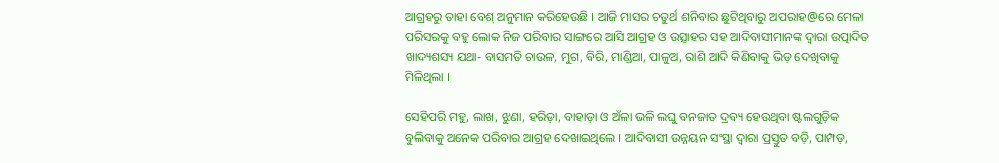ଆଗ୍ରହରୁ ତାହା ବେଶ୍‌ ଅନୁମାନ କରିହେଉଛି । ଆଜି ମାସର ଚତୁର୍ଥ ଶନିବାର ଛୁଟିଥିବାରୁ ଅପରାହ@ରେ ମେଳା ପରିସରକୁ ବହୁ ଲୋକ ନିଜ ପରିବାର ସାଙ୍ଗରେ ଆସି ଆଗ୍ରହ ଓ ଉତ୍ସାହର ସହ ଆଦିବାସୀମାନଙ୍କ ଦ୍ୱାରା ଉତ୍ପାଦିତ ଖାଦ୍ୟଶସ୍ୟ ଯଥା- ବାସମତି ଚାଉଳ, ମୁଗ, ବିରି, ମାଣ୍ଡିଆ, ପାଳୁଅ, ରାଶି ଆଦି କିଣିବାକୁ ଭିଡ଼ ଦେଖିବାକୁ ମିଳିଥିଲା ।

ସେହିପରି ମହୁ, ଲାଖ, ଝୁଣା, ହରିଡ଼ା, ବାହାଡ଼ା ଓ ଅଁଳା ଭଳି ଲଘୁ ବନଜାତ ଦ୍ରବ୍ୟ ହେଉଥିବା ଷ୍ଟଲଗୁଡ଼ିକ ବୁଲିବାକୁ ଅନେକ ପରିବାର ଆଗ୍ରହ ଦେଖାଇଥିଲେ । ଆଦିବାସୀ ଉନ୍ନୟନ ସଂସ୍ଥା ଦ୍ୱାରା ପ୍ରସ୍ତୁତ ବଡ଼ି, ପାମ୍ପଡ଼,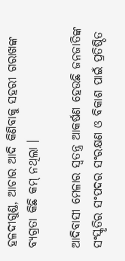ହଳଦୀଗୁଣ୍ଡ, ଆଚାର ଆଦି କିଣିବାକୁ ସହରୀ ଗରାଖଙ୍କ ବ୍ୟଗ୍ରତା କିଛି କମ୍‌ ନଥିଲା ।

ଆଦିବାସୀ ମେଳାର ସ୍ୱତନ୍ତ୍ର ଆକର୍ଷଣ ହେଉଛି ଜନଜାତିଙ୍କ ସଂସ୍କୃତିର ସଂପଦର ସଂରକ୍ଷଣ ଓ ବିକାଶ ପାଇଁ ପ୍ରତିଷ୍ଠିତ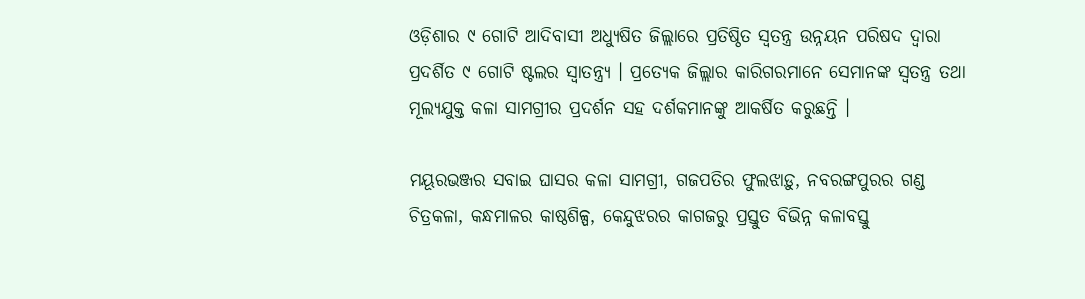ଓଡ଼ିଶାର ୯ ଗୋଟି ଆଦିବାସୀ ଅଧ୍ୟୁଷିତ ଜିଲ୍ଲାରେ ପ୍ରତିଷ୍ଠିତ ସ୍ୱତନ୍ତ୍ର ଉନ୍ନୟନ ପରିଷଦ ଦ୍ୱାରା ପ୍ରଦର୍ଶିତ ୯ ଗୋଟି ଷ୍ଟଲର ସ୍ୱାତନ୍ତ୍ର୍ୟ । ପ୍ରତ୍ୟେକ ଜିଲ୍ଲାର କାରିଗରମାନେ ସେମାନଙ୍କ ସ୍ୱତନ୍ତ୍ର ତଥା ମୂଲ୍ୟଯୁକ୍ତ କଳା ସାମଗ୍ରୀର ପ୍ରଦର୍ଶନ ସହ ଦର୍ଶକମାନଙ୍କୁ ଆକର୍ଷିତ କରୁଛନ୍ତି ।

ମୟୂରଭଞ୍ଜର ସବାଇ ଘାସର କଳା ସାମଗ୍ରୀ, ଗଜପତିର ଫୁଲଝାଡ଼ୁ, ନବରଙ୍ଗପୁରର ଗଣ୍ଡ ଚିତ୍ରକଳା, କନ୍ଧମାଳର କାଷ୍ଠଶିଳ୍ପ, କେନ୍ଦୁଝରର କାଗଜରୁ ପ୍ରସ୍ତୁତ ବିଭିନ୍ନ କଳାବସ୍ତୁ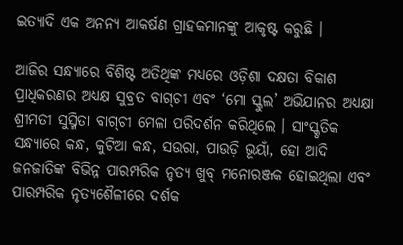ଇତ୍ୟାଦି ଏକ ଅନନ୍ୟ ଆକର୍ଷଣ ଗ୍ରାହକମାନଙ୍କୁ ଆକୃଷ୍ଟ କରୁଛି ।

ଆଜିର ସନ୍ଧ୍ୟାରେ ବିଶିଷ୍ଟ ଅତିଥିଙ୍କ ମଧ୍ୟରେ ଓଡ଼ିଶା ଦକ୍ଷତା ବିକାଶ ପ୍ରାଧିକରଣର ଅଧ୍ୟକ୍ଷ ସୁବ୍ରତ ବାଗ୍‌ଚୀ ଏବଂ ‘ମୋ ସ୍କୁଲ’ ଅଭିଯାନର ଅଧ୍ୟକ୍ଷା ଶ୍ରୀମତୀ ସୁସ୍ମିତା ବାଗ୍‌ଚୀ ମେଳା ପରିଦର୍ଶନ କରିଥିଲେ । ସାଂସ୍କୃତିକ ସନ୍ଧ୍ୟାରେ କନ୍ଧ, କୁଟିଆ କନ୍ଧ, ସଉରା, ପାଉଡ଼ି ଭୂୟାଁ, ହୋ ଆଦି ଜନଜାତିଙ୍କ ବିଭିନ୍ନ ପାରମ୍ପରିକ ନୃତ୍ୟ ଖୁବ୍‌ ମନୋରଞ୍ଜକ ହୋଇଥିଲା ଏବଂ ପାରମ୍ପରିକ ନୃତ୍ୟଶୈଳୀରେ ଦର୍ଶକ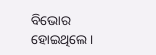ବିଭୋର ହୋଇଥିଲେ ।